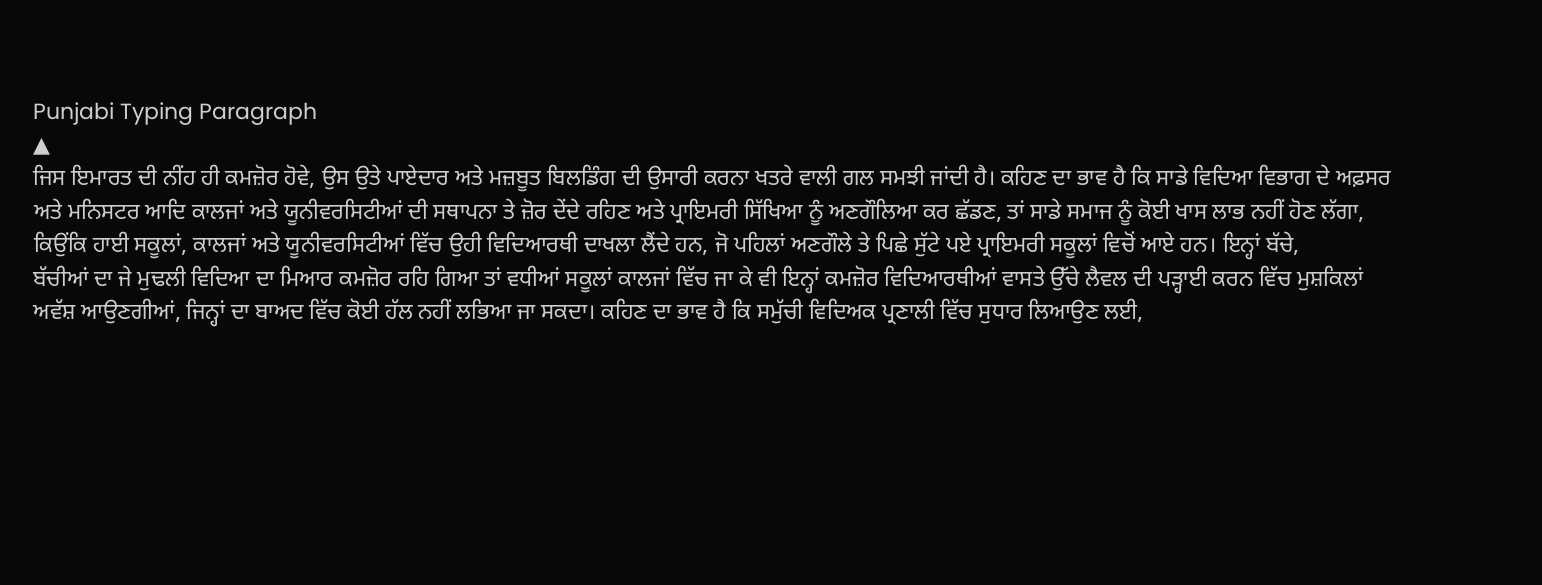Punjabi Typing Paragraph
▲
ਜਿਸ ਇਮਾਰਤ ਦੀ ਨੀਂਹ ਹੀ ਕਮਜ਼ੋਰ ਹੋਵੇ, ਉਸ ਉਤੇ ਪਾਏਦਾਰ ਅਤੇ ਮਜ਼ਬੂਤ ਬਿਲਡਿੰਗ ਦੀ ਉਸਾਰੀ ਕਰਨਾ ਖਤਰੇ ਵਾਲੀ ਗਲ ਸਮਝੀ ਜਾਂਦੀ ਹੈ। ਕਹਿਣ ਦਾ ਭਾਵ ਹੈ ਕਿ ਸਾਡੇ ਵਿਦਿਆ ਵਿਭਾਗ ਦੇ ਅਫ਼ਸਰ
ਅਤੇ ਮਨਿਸਟਰ ਆਦਿ ਕਾਲਜਾਂ ਅਤੇ ਯੂਨੀਵਰਸਿਟੀਆਂ ਦੀ ਸਥਾਪਨਾ ਤੇ ਜ਼ੋਰ ਦੇਂਦੇ ਰਹਿਣ ਅਤੇ ਪ੍ਰਾਇਮਰੀ ਸਿੱਖਿਆ ਨੂੰ ਅਣਗੌਲਿਆ ਕਰ ਛੱਡਣ, ਤਾਂ ਸਾਡੇ ਸਮਾਜ ਨੂੰ ਕੋਈ ਖਾਸ ਲਾਭ ਨਹੀਂ ਹੋਣ ਲੱਗਾ,
ਕਿਉਂਕਿ ਹਾਈ ਸਕੂਲਾਂ, ਕਾਲਜਾਂ ਅਤੇ ਯੂਨੀਵਰਸਿਟੀਆਂ ਵਿੱਚ ਉਹੀ ਵਿਦਿਆਰਥੀ ਦਾਖਲਾ ਲੈਂਦੇ ਹਨ, ਜੋ ਪਹਿਲਾਂ ਅਣਗੌਲੇ ਤੇ ਪਿਛੇ ਸੁੱਟੇ ਪਏ ਪ੍ਰਾਇਮਰੀ ਸਕੂਲਾਂ ਵਿਚੋਂ ਆਏ ਹਨ। ਇਨ੍ਹਾਂ ਬੱਚੇ,
ਬੱਚੀਆਂ ਦਾ ਜੇ ਮੁਢਲੀ ਵਿਦਿਆ ਦਾ ਮਿਆਰ ਕਮਜ਼ੋਰ ਰਹਿ ਗਿਆ ਤਾਂ ਵਧੀਆਂ ਸਕੂਲਾਂ ਕਾਲਜਾਂ ਵਿੱਚ ਜਾ ਕੇ ਵੀ ਇਨ੍ਹਾਂ ਕਮਜ਼ੋਰ ਵਿਦਿਆਰਥੀਆਂ ਵਾਸਤੇ ਉੱਚੇ ਲੈਵਲ ਦੀ ਪੜ੍ਹਾਈ ਕਰਨ ਵਿੱਚ ਮੁਸ਼ਕਿਲਾਂ
ਅਵੱਸ਼ ਆਉਣਗੀਆਂ, ਜਿਨ੍ਹਾਂ ਦਾ ਬਾਅਦ ਵਿੱਚ ਕੋਈ ਹੱਲ ਨਹੀਂ ਲਭਿਆ ਜਾ ਸਕਦਾ। ਕਹਿਣ ਦਾ ਭਾਵ ਹੈ ਕਿ ਸਮੁੱਚੀ ਵਿਦਿਅਕ ਪ੍ਰਣਾਲੀ ਵਿੱਚ ਸੁਧਾਰ ਲਿਆਉਣ ਲਈ,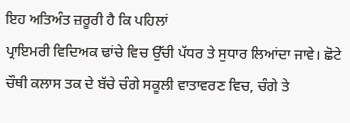ਇਹ ਅਤਿਅੰਤ ਜ਼ਰੂਰੀ ਹੈ ਕਿ ਪਹਿਲਾਂ
ਪ੍ਰਾਇਮਰੀ ਵਿਦਿਅਕ ਢਾਂਚੇ ਵਿਚ ਉੱਚੀ ਪੱਧਰ ਤੇ ਸੁਧਾਰ ਲਿਆਂਦਾ ਜਾਵੇ। ਛੋਟੇ ਚੌਥੀ ਕਲਾਸ ਤਕ ਦੇ ਬੱਚੇ ਚੰਗੇ ਸਕੂਲੀ ਵਾਤਾਵਰਣ ਵਿਚ, ਚੰਗੇ ਤੇ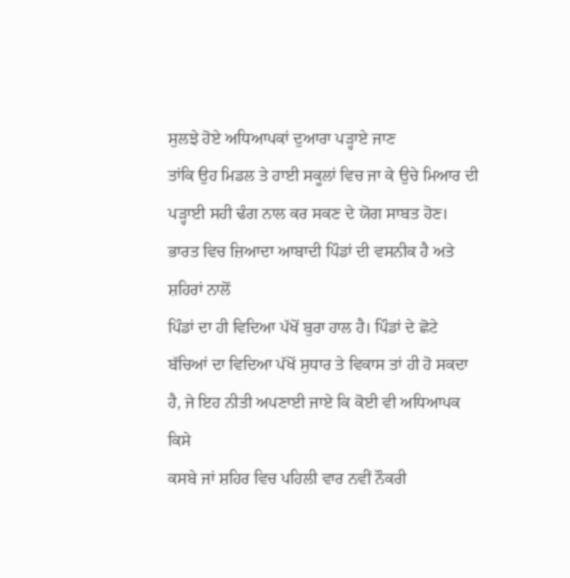ਸੁਲਝੇ ਹੋਏ ਅਧਿਆਪਕਾਂ ਦੁਆਰਾ ਪੜ੍ਹਾਏ ਜਾਣ
ਤਾਂਕਿ ਉਹ ਮਿਡਲ ਤੇ ਹਾਈ ਸਕੂਲਾਂ ਵਿਚ ਜਾ ਕੇ ਉਚੇ ਮਿਆਰ ਦੀ ਪੜ੍ਹਾਈ ਸਹੀ ਢੰਗ ਨਾਲ ਕਰ ਸਕਣ ਦੇ ਯੋਗ ਸਾਬਤ ਹੋਣ। ਭਾਰਤ ਵਿਚ ਜ਼ਿਆਦਾ ਆਬਾਦੀ ਪਿੰਡਾਂ ਦੀ ਵਸਨੀਕ ਹੈ ਅਤੇ ਸ਼ਹਿਰਾਂ ਨਾਲੋਂ
ਪਿੰਡਾਂ ਦਾ ਹੀ ਵਿਦਿਆ ਪੱਖੋਂ ਬੁਰਾ ਹਾਲ ਹੈ। ਪਿੰਡਾਂ ਦੇ ਛੋਟੇ ਬੱਚਿਆਂ ਦਾ ਵਿਦਿਆ ਪੱਖੋਂ ਸੁਧਾਰ ਤੇ ਵਿਕਾਸ ਤਾਂ ਹੀ ਹੋ ਸਕਦਾ ਹੈ, ਜੇ ਇਹ ਨੀਤੀ ਅਪਣਾਈ ਜਾਏ ਕਿ ਕੋਈ ਵੀ ਅਧਿਆਪਕ ਕਿਸੇ
ਕਸਬੇ ਜਾਂ ਸ਼ਹਿਰ ਵਿਚ ਪਹਿਲੀ ਵਾਰ ਨਵੀਂ ਨੌਕਰੀ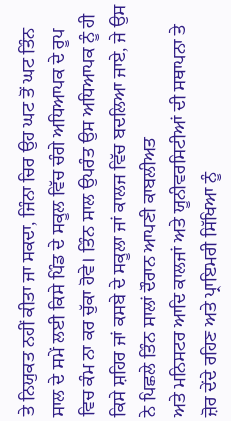ਤੇ ਨਿਯੁਕਤ ਨਹੀਂ ਕੀਤਾ ਜਾ ਸਕਦਾ, ਜਿੰਨਾ ਚਿਰ ਉਹ ਘਟ ਤੋਂ ਘਟ ਤਿੰਨ ਸਾਲ ਦੇ ਸਮੇਂ ਲਈ ਕਿਸੇ ਪਿੰਡ ਦੇ ਸਕੂਲ ਵਿੱਚ ਚੰਗੇ ਅਧਿਆਪਕ ਦੇ ਰੂਪ
ਵਿਚ ਕੰਮ ਨਾ ਕਰ ਚੁੱਕਾ ਹੋਵੇ। ਤਿੰਨ ਸਾਲ ਉਪਰੰਤ ਉਸ ਅਧਿਆਪਕ ਨੂੰ ਹੀ ਕਿਸੇ ਸ਼ਹਿਰ ਜਾਂ ਕਸਬੇ ਦੇ ਸਕੂਲਾ ਜਾਂ ਕਾਲਜ ਵਿੱਚ ਬਦਲਿਆ ਜਾਏ, ਜੇ ਉਸ ਨੇ ਪਿਛਲੇ ਤਿੰਨ ਸਾਲਾਂ ਦੌਰਾਨ ਆਪਣੀ ਕਾਬਲੀਅਤ
ਅਤੇ ਮਨਿਸਟਰ ਆਦਿ ਕਾਲਜਾਂ ਅਤੇ ਯੂਨੀਵਰਸਿਟੀਆਂ ਦੀ ਸਥਾਪਨਾ ਤੇ ਜ਼ੋਰ ਦੇਂਦੇ ਰਹਿਣ ਅਤੇ ਪ੍ਰਾਇਮਰੀ ਸਿੱਖਿਆ ਨੂੰ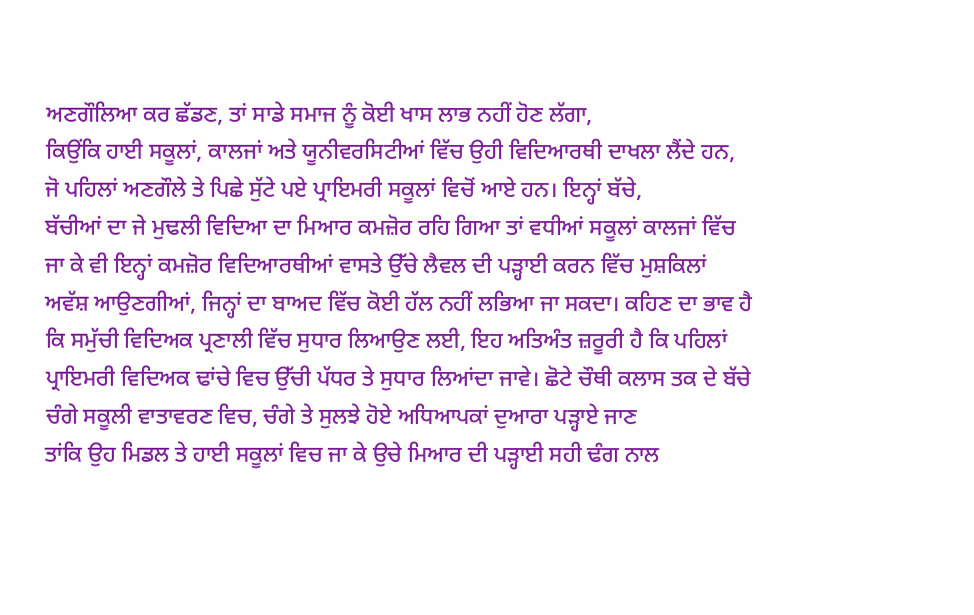ਅਣਗੌਲਿਆ ਕਰ ਛੱਡਣ, ਤਾਂ ਸਾਡੇ ਸਮਾਜ ਨੂੰ ਕੋਈ ਖਾਸ ਲਾਭ ਨਹੀਂ ਹੋਣ ਲੱਗਾ,
ਕਿਉਂਕਿ ਹਾਈ ਸਕੂਲਾਂ, ਕਾਲਜਾਂ ਅਤੇ ਯੂਨੀਵਰਸਿਟੀਆਂ ਵਿੱਚ ਉਹੀ ਵਿਦਿਆਰਥੀ ਦਾਖਲਾ ਲੈਂਦੇ ਹਨ, ਜੋ ਪਹਿਲਾਂ ਅਣਗੌਲੇ ਤੇ ਪਿਛੇ ਸੁੱਟੇ ਪਏ ਪ੍ਰਾਇਮਰੀ ਸਕੂਲਾਂ ਵਿਚੋਂ ਆਏ ਹਨ। ਇਨ੍ਹਾਂ ਬੱਚੇ,
ਬੱਚੀਆਂ ਦਾ ਜੇ ਮੁਢਲੀ ਵਿਦਿਆ ਦਾ ਮਿਆਰ ਕਮਜ਼ੋਰ ਰਹਿ ਗਿਆ ਤਾਂ ਵਧੀਆਂ ਸਕੂਲਾਂ ਕਾਲਜਾਂ ਵਿੱਚ ਜਾ ਕੇ ਵੀ ਇਨ੍ਹਾਂ ਕਮਜ਼ੋਰ ਵਿਦਿਆਰਥੀਆਂ ਵਾਸਤੇ ਉੱਚੇ ਲੈਵਲ ਦੀ ਪੜ੍ਹਾਈ ਕਰਨ ਵਿੱਚ ਮੁਸ਼ਕਿਲਾਂ
ਅਵੱਸ਼ ਆਉਣਗੀਆਂ, ਜਿਨ੍ਹਾਂ ਦਾ ਬਾਅਦ ਵਿੱਚ ਕੋਈ ਹੱਲ ਨਹੀਂ ਲਭਿਆ ਜਾ ਸਕਦਾ। ਕਹਿਣ ਦਾ ਭਾਵ ਹੈ ਕਿ ਸਮੁੱਚੀ ਵਿਦਿਅਕ ਪ੍ਰਣਾਲੀ ਵਿੱਚ ਸੁਧਾਰ ਲਿਆਉਣ ਲਈ, ਇਹ ਅਤਿਅੰਤ ਜ਼ਰੂਰੀ ਹੈ ਕਿ ਪਹਿਲਾਂ
ਪ੍ਰਾਇਮਰੀ ਵਿਦਿਅਕ ਢਾਂਚੇ ਵਿਚ ਉੱਚੀ ਪੱਧਰ ਤੇ ਸੁਧਾਰ ਲਿਆਂਦਾ ਜਾਵੇ। ਛੋਟੇ ਚੌਥੀ ਕਲਾਸ ਤਕ ਦੇ ਬੱਚੇ ਚੰਗੇ ਸਕੂਲੀ ਵਾਤਾਵਰਣ ਵਿਚ, ਚੰਗੇ ਤੇ ਸੁਲਝੇ ਹੋਏ ਅਧਿਆਪਕਾਂ ਦੁਆਰਾ ਪੜ੍ਹਾਏ ਜਾਣ
ਤਾਂਕਿ ਉਹ ਮਿਡਲ ਤੇ ਹਾਈ ਸਕੂਲਾਂ ਵਿਚ ਜਾ ਕੇ ਉਚੇ ਮਿਆਰ ਦੀ ਪੜ੍ਹਾਈ ਸਹੀ ਢੰਗ ਨਾਲ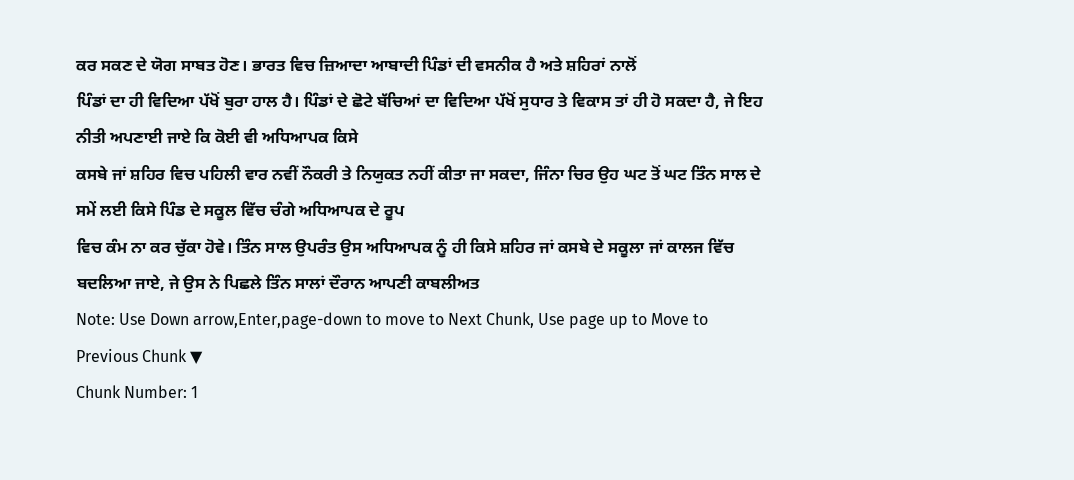ਕਰ ਸਕਣ ਦੇ ਯੋਗ ਸਾਬਤ ਹੋਣ। ਭਾਰਤ ਵਿਚ ਜ਼ਿਆਦਾ ਆਬਾਦੀ ਪਿੰਡਾਂ ਦੀ ਵਸਨੀਕ ਹੈ ਅਤੇ ਸ਼ਹਿਰਾਂ ਨਾਲੋਂ
ਪਿੰਡਾਂ ਦਾ ਹੀ ਵਿਦਿਆ ਪੱਖੋਂ ਬੁਰਾ ਹਾਲ ਹੈ। ਪਿੰਡਾਂ ਦੇ ਛੋਟੇ ਬੱਚਿਆਂ ਦਾ ਵਿਦਿਆ ਪੱਖੋਂ ਸੁਧਾਰ ਤੇ ਵਿਕਾਸ ਤਾਂ ਹੀ ਹੋ ਸਕਦਾ ਹੈ, ਜੇ ਇਹ ਨੀਤੀ ਅਪਣਾਈ ਜਾਏ ਕਿ ਕੋਈ ਵੀ ਅਧਿਆਪਕ ਕਿਸੇ
ਕਸਬੇ ਜਾਂ ਸ਼ਹਿਰ ਵਿਚ ਪਹਿਲੀ ਵਾਰ ਨਵੀਂ ਨੌਕਰੀ ਤੇ ਨਿਯੁਕਤ ਨਹੀਂ ਕੀਤਾ ਜਾ ਸਕਦਾ, ਜਿੰਨਾ ਚਿਰ ਉਹ ਘਟ ਤੋਂ ਘਟ ਤਿੰਨ ਸਾਲ ਦੇ ਸਮੇਂ ਲਈ ਕਿਸੇ ਪਿੰਡ ਦੇ ਸਕੂਲ ਵਿੱਚ ਚੰਗੇ ਅਧਿਆਪਕ ਦੇ ਰੂਪ
ਵਿਚ ਕੰਮ ਨਾ ਕਰ ਚੁੱਕਾ ਹੋਵੇ। ਤਿੰਨ ਸਾਲ ਉਪਰੰਤ ਉਸ ਅਧਿਆਪਕ ਨੂੰ ਹੀ ਕਿਸੇ ਸ਼ਹਿਰ ਜਾਂ ਕਸਬੇ ਦੇ ਸਕੂਲਾ ਜਾਂ ਕਾਲਜ ਵਿੱਚ ਬਦਲਿਆ ਜਾਏ, ਜੇ ਉਸ ਨੇ ਪਿਛਲੇ ਤਿੰਨ ਸਾਲਾਂ ਦੌਰਾਨ ਆਪਣੀ ਕਾਬਲੀਅਤ
Note: Use Down arrow,Enter,page-down to move to Next Chunk, Use page up to Move to Previous Chunk ▼
Chunk Number: 1